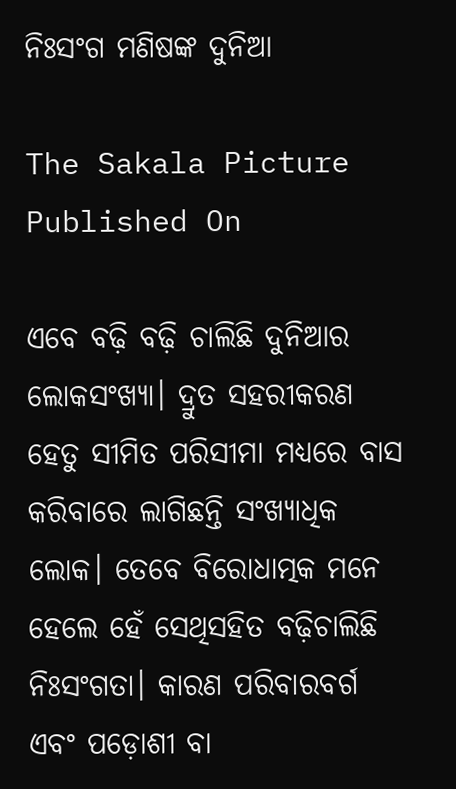ନିଃସଂଗ ମଣିଷଙ୍କ ଦୁନିଆ

The Sakala Picture
Published On

ଏବେ ବଢ଼ି ବଢ଼ି ଚାଲିଛି ଦୁନିଆର ଲୋକସଂଖ୍ୟା। ଦ୍ରୁତ ସହରୀକରଣ ହେତୁ ସୀମିତ ପରିସୀମା ମଧ୍ୟରେ ବାସ କରିବାରେ ଲାଗିଛନ୍ତି ସଂଖ୍ୟାଧିକ ଲୋକ। ତେବେ ବିରୋଧାତ୍ମକ ମନେ ହେଲେ ହେଁ ସେଥିସହିତ ବଢ଼ିଚାଲିଛି ନିଃସଂଗତା। କାରଣ ପରିବାରବର୍ଗ ଏବଂ ପଡ଼ୋଶୀ ବା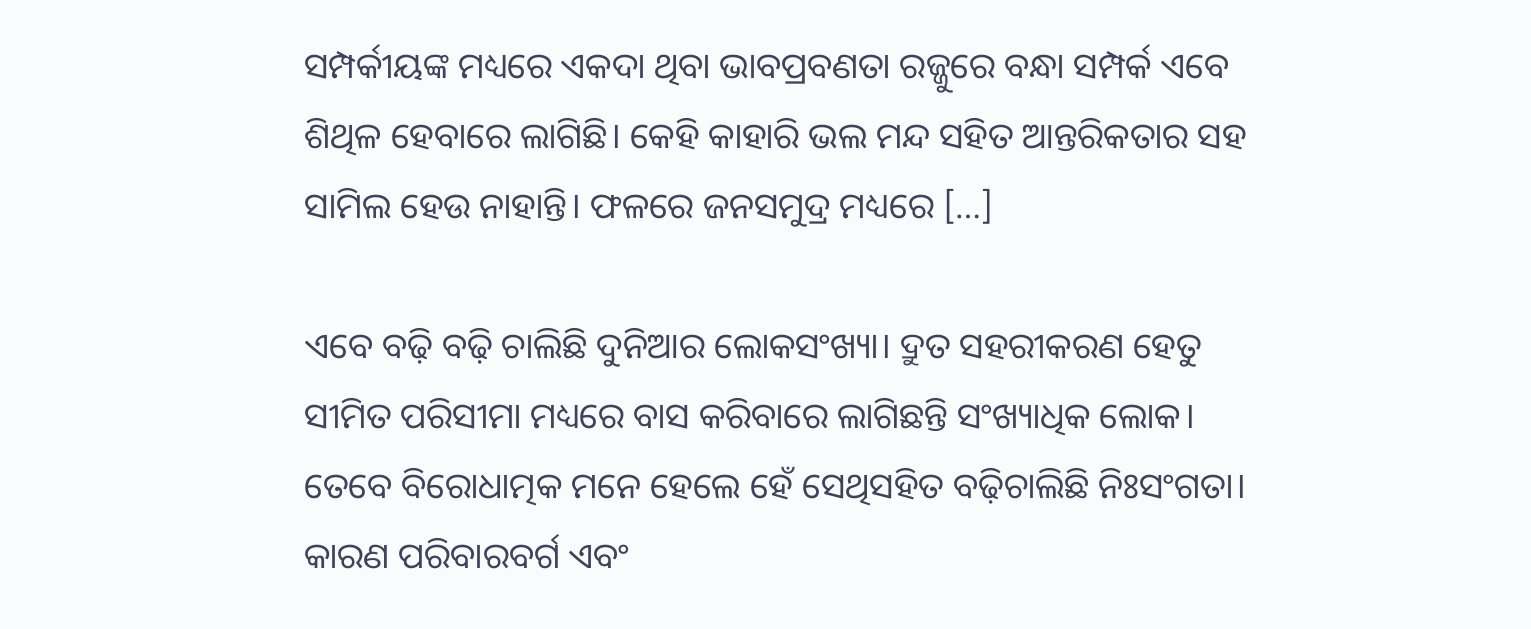ସମ୍ପର୍କୀୟଙ୍କ ମଧ୍ୟରେ ଏକଦା ଥିବା ଭାବପ୍ରବଣତା ରଜ୍ଜୁରେ ବନ୍ଧା ସମ୍ପର୍କ ଏବେ ଶିଥିଳ ହେବାରେ ଲାଗିଛି। କେହି କାହାରି ଭଲ ମନ୍ଦ ସହିତ ଆନ୍ତରିକତାର ସହ ସାମିଲ ହେଉ ନାହାନ୍ତି। ଫଳରେ ଜନସମୁଦ୍ର ମଧ୍ୟରେ […]

ଏବେ ବଢ଼ି ବଢ଼ି ଚାଲିଛି ଦୁନିଆର ଲୋକସଂଖ୍ୟା। ଦ୍ରୁତ ସହରୀକରଣ ହେତୁ ସୀମିତ ପରିସୀମା ମଧ୍ୟରେ ବାସ କରିବାରେ ଲାଗିଛନ୍ତି ସଂଖ୍ୟାଧିକ ଲୋକ। ତେବେ ବିରୋଧାତ୍ମକ ମନେ ହେଲେ ହେଁ ସେଥିସହିତ ବଢ଼ିଚାଲିଛି ନିଃସଂଗତା। କାରଣ ପରିବାରବର୍ଗ ଏବଂ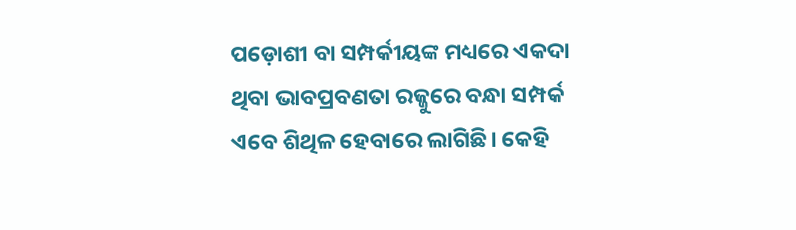ପଡ଼ୋଶୀ ବା ସମ୍ପର୍କୀୟଙ୍କ ମଧ୍ୟରେ ଏକଦା ଥିବା ଭାବପ୍ରବଣତା ରଜ୍ଜୁରେ ବନ୍ଧା ସମ୍ପର୍କ ଏବେ ଶିଥିଳ ହେବାରେ ଲାଗିଛି। କେହି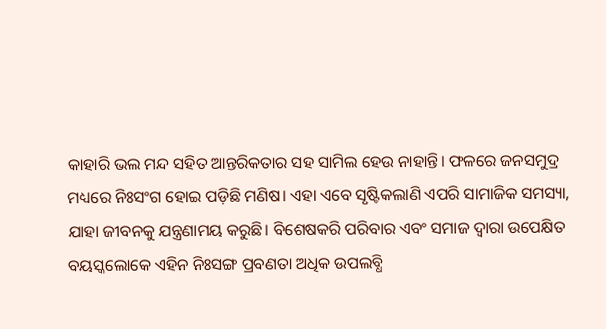କାହାରି ଭଲ ମନ୍ଦ ସହିତ ଆନ୍ତରିକତାର ସହ ସାମିଲ ହେଉ ନାହାନ୍ତି। ଫଳରେ ଜନସମୁଦ୍ର ମଧ୍ୟରେ ନିଃସଂଗ ହୋଇ ପଡ଼ିଛି ମଣିଷ। ଏହା ଏବେ ସୃଷ୍ଟିକଲାଣି ଏପରି ସାମାଜିକ ସମସ୍ୟା, ଯାହା ଜୀବନକୁ ଯନ୍ତ୍ରଣାମୟ କରୁଛି। ବିଶେଷକରି ପରିବାର ଏବଂ ସମାଜ ଦ୍ୱାରା ଉପେକ୍ଷିତ ବୟସ୍କଲୋକେ ଏହିନ ନିଃସଙ୍ଗ ପ୍ରବଣତା ଅଧିକ ଉପଲବ୍ଧି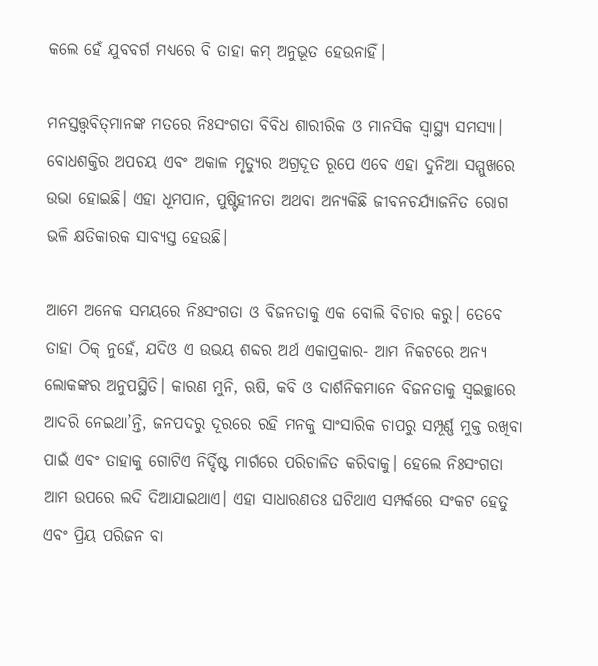କଲେ ହେଁ ଯୁବବର୍ଗ ମଧ୍ୟରେ ବି ତାହା କମ୍‌‌ ଅନୁଭୂତ ହେଉନାହିଁ।

ମନସ୍ତତ୍ତ୍ୱବିତ୍‌‌ମାନଙ୍କ ମତରେ ନିଃସଂଗତା ବିବିଧ ଶାରୀରିକ ଓ ମାନସିକ ସ୍ୱାସ୍ଥ୍ୟ ସମସ୍ୟା। ବୋଧଶକ୍ତିର ଅପଚୟ ଏବଂ ଅକାଳ ମୃତ୍ୟୁର ଅଗ୍ରଦୂତ ରୂପେ ଏବେ ଏହା ଦୁନିଆ ସମ୍ମୁଖରେ ଉଭା ହୋଇଛି। ଏହା ଧୂମପାନ, ପୁଷ୍ଟିହୀନତା ଅଥବା ଅନ୍ୟକିଛି ଜୀବନଚର୍ଯ୍ୟାଜନିତ ରୋଗ ଭଳି କ୍ଷତିକାରକ ସାବ୍ୟସ୍ତ ହେଉଛି।

ଆମେ ଅନେକ ସମୟରେ ନିଃସଂଗତା ଓ ବିଜନତାକୁ ଏକ ବୋଲି ବିଚାର କରୁ। ତେବେ ତାହା ଠିକ୍‌‌ ନୁହେଁ, ଯଦିଓ ଏ ଉଭୟ ଶବ୍ଦର ଅର୍ଥ ଏକାପ୍ରକାର- ଆମ ନିକଟରେ ଅନ୍ୟ ଲୋକଙ୍କର ଅନୁପସ୍ଥିତି। କାରଣ ମୁନି, ଋଷି, କବି ଓ ଦାର୍ଶନିକମାନେ ବିଜନତାକୁ ସ୍ୱଇଚ୍ଛାରେ ଆଦରି ନେଇଥା’ନ୍ତି, ଜନପଦରୁ ଦୂରରେ ରହି ମନକୁ ସାଂସାରିକ ଚାପରୁ ସମ୍ପୂର୍ଣ୍ଣ ମୁକ୍ତ ରଖିବା ପାଇଁ ଏବଂ ତାହାକୁ ଗୋଟିଏ ନିର୍ଦ୍ଦିଷ୍ଟ ମାର୍ଗରେ ପରିଚାଳିତ କରିବାକୁ। ହେଲେ ନିଃସଂଗତା ଆମ ଉପରେ ଲଦି ଦିଆଯାଇଥାଏ। ଏହା ସାଧାରଣତଃ ଘଟିଥାଏ ସମ୍ପର୍କରେ ସଂକଟ ହେତୁ ଏବଂ ପ୍ରିୟ ପରିଜନ ବା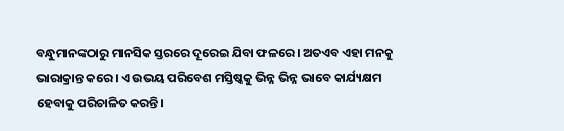ବନ୍ଧୁମାନଙ୍କଠାରୁ ମାନସିକ ସ୍ତରରେ ଦୂରେଇ ଯିବା ଫଳରେ। ଅତଏବ ଏହା ମନକୁ ଭାରାକ୍ରାନ୍ତ କରେ। ଏ ଉଭୟ ପରିବେଶ ମସ୍ତିଷ୍କକୁ ଭିନ୍ନ ଭିନ୍ନ ଭାବେ କାର୍ଯ୍ୟକ୍ଷମ ହେବାକୁ ପରିଚାଳିତ କରନ୍ତି।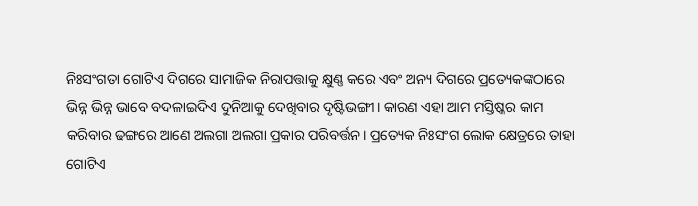ନିଃସଂଗତା ଗୋଟିଏ ଦିଗରେ ସାମାଜିକ ନିରାପତ୍ତାକୁ କ୍ଷୁଣ୍ଣ କରେ ଏବଂ ଅନ୍ୟ ଦିଗରେ ପ୍ରତ୍ୟେକଙ୍କଠାରେ ଭିନ୍ନ ଭିନ୍ନ ଭାବେ ବଦଳାଇଦିଏ ଦୁନିଆକୁ ଦେଖିବାର ଦୃଷ୍ଟିଭଙ୍ଗୀ। କାରଣ ଏହା ଆମ ମସ୍ତିଷ୍କର କାମ କରିବାର ଢଙ୍ଗରେ ଆଣେ ଅଲଗା ଅଲଗା ପ୍ରକାର ପରିବର୍ତ୍ତନ। ପ୍ରତ୍ୟେକ ନିଃସଂଗ ଲୋକ କ୍ଷେତ୍ରରେ ତାହା ଗୋଟିଏ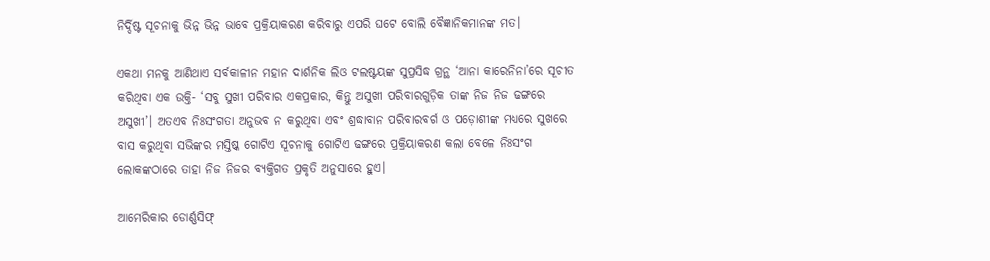ନିର୍ଦ୍ଦିଷ୍ଟ ସୂଚନାକୁ ଭିନ୍ନ ଭିନ୍ନ ଭାବେ ପ୍ରକ୍ରିୟାକରଣ କରିବାରୁ ଏପରି ଘଟେ ବୋଲି ବୈଜ୍ଞାନିକମାନଙ୍କ ମତ।

ଏକଥା ମନକୁ ଆଣିଥାଏ ସର୍ବକାଳୀନ ମହାନ ଦାର୍ଶନିକ ଲିଓ ଟଲଷ୍ଟୟଙ୍କ ସୁପ୍ରସିଦ୍ଧ ଗ୍ରନ୍ଥ ‘ଆନା କାରେନିନା’ରେ ସୂଚୀତ କରିଥିବା ଏକ ଉକ୍ତି- ‘ସବୁ ସୁଖୀ ପରିବାର ଏକପ୍ରକାର, କିନ୍ତୁ ଅସୁଖୀ ପରିବାରଗୁଡ଼ିକ ତାଙ୍କ ନିଜ ନିଜ ଢଙ୍ଗରେ ଅସୁଖୀ’। ଅତଏବ ନିଃସଂଗତା ଅନୁଭବ ନ କରୁଥିବା ଏବଂ ଶ୍ରଦ୍ଧାବାନ ପରିବାରବର୍ଗ ଓ ପଡ଼ୋଶୀଙ୍କ ମଧ୍ୟରେ ସୁଖରେ ବାସ କରୁଥିବା ସଭିଙ୍କର ମସ୍ତିଷ୍କ ଗୋଟିଏ ସୂଚନାକୁ ଗୋଟିଏ ଢଙ୍ଗରେ ପ୍ରକ୍ରିୟାକରଣ କଲା ବେଳେ ନିଃସଂଗ ଲୋକଙ୍କଠାରେ ତାହା ନିଜ ନିଜର ବ୍ୟକ୍ତିଗତ ପ୍ରକୃତି ଅନୁସାରେ ହୁଏ।

ଆମେରିକାର ଡୋର୍ଣ୍ଣସିଫ୍‌‌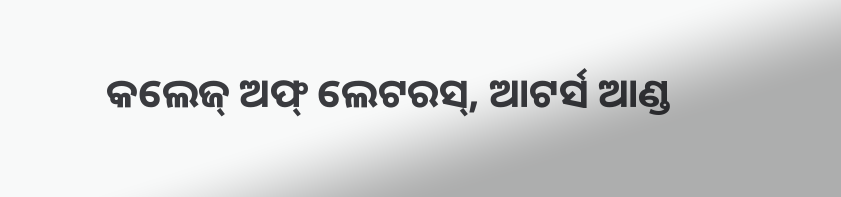କଲେଜ୍‌‌ ଅଫ୍‌‌ ଲେଟରସ୍‌‌, ଆଟର୍ସ ଆଣ୍ଡ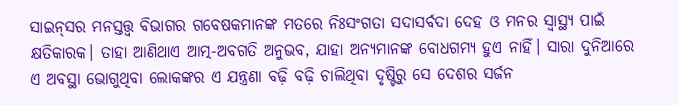ସାଇନ୍‌‌ସର ମନସ୍ତତ୍ତ୍ୱ ବିଭାଗର ଗବେଷକମାନଙ୍କ ମତରେ ନିଃସଂଗତା ସଦାସର୍ବଦା ଦେହ ଓ ମନର ସ୍ୱାସ୍ଥ୍ୟ ପାଇଁ କ୍ଷତିକାରକ। ତାହା ଆଣିଥାଏ ଆତ୍ମ-ଅବଗତି ଅନୁଭବ, ଯାହା ଅନ୍ୟମାନଙ୍କ ବୋଧଗମ୍ୟ ହୁଏ ନାହିଁ। ସାରା ଦୁନିଆରେ ଏ ଅବସ୍ଥା ଭୋଗୁଥିବା ଲୋକଙ୍କର ଏ ଯନ୍ତ୍ରଣା ବଢ଼ି ବଢ଼ି ଚାଲିଥିବା ଦୃଷ୍ଟିରୁ ସେ ଦେଶର ସର୍ଜନ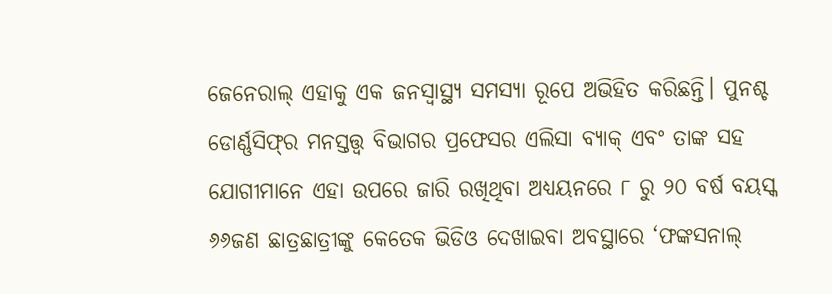ଜେନେରାଲ୍‌‌ ଏହାକୁ ଏକ ଜନସ୍ୱାସ୍ଥ୍ୟ ସମସ୍ୟା ରୂପେ ଅଭିହିତ କରିଛନ୍ତି। ପୁନଶ୍ଚ ଡୋର୍ଣ୍ଣସିଫ୍‌‌ର ମନସ୍ତତ୍ତ୍ୱ ବିଭାଗର ପ୍ରଫେସର ଏଲିସା ବ୍ୟାକ୍‌‌ ଏବଂ ତାଙ୍କ ସହ ଯୋଗୀମାନେ ଏହା ଉପରେ ଜାରି ରଖିଥିବା ଅଧ୍ୟୟନରେ ୮ ରୁ ୨୦ ବର୍ଷ ବୟସ୍କ ୬୬ଜଣ ଛାତ୍ରଛାତ୍ରୀଙ୍କୁ କେତେକ ଭିଡିଓ ଦେଖାଇବା ଅବସ୍ଥାରେ ‘ଫଙ୍କସନାଲ୍‌‌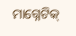ମାଗ୍ନେଟିକ୍‌‌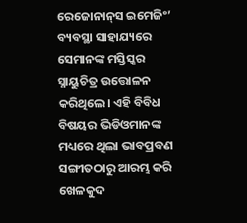ରେଜୋନାନ୍‌‌ସ ଇମେଜିଂ’ ବ୍ୟବସ୍ଥା ସାହାଯ୍ୟରେ ସେମାନଙ୍କ ମସ୍ତିସ୍କର ସ୍ନାୟୁଚିତ୍ର ଉତ୍ତୋଳନ କରିଥିଲେ। ଏହି ବିବିଧ ବିଷୟର ଭିଡିଓମାନଙ୍କ ମଧ୍ୟରେ ଥିଲା ଭାବପ୍ରବଣ ସଙ୍ଗୀତଠାରୁ ଆରମ୍ଭ କରି ଖେଳକୁଦ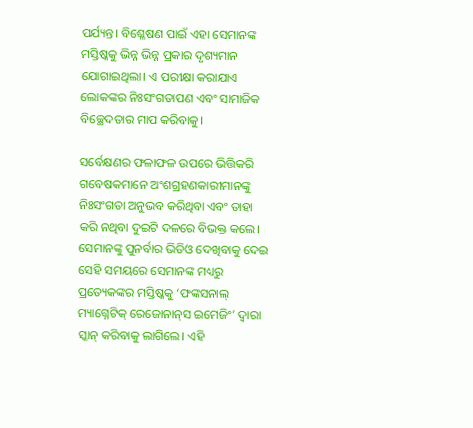ପର୍ଯ୍ୟନ୍ତ। ବିଶ୍ଳେଷଣ ପାଇଁ ଏହା ସେମାନଙ୍କ ମସ୍ତିଷ୍କକୁ ଭିନ୍ନ ଭିନ୍ନ ପ୍ରକାର ଦୃଶ୍ୟମାନ ଯୋଗାଇଥିଲା। ଏ ପରୀକ୍ଷା କରାଯାଏ ଲୋକଙ୍କର ନିଃସଂଗତାପଣ ଏବଂ ସାମାଜିକ ବିଚ୍ଛେଦତାର ମାପ କରିବାକୁ।

ସର୍ବେକ୍ଷଣର ଫଳାଫଳ ଉପରେ ଭିତ୍ତିକରି ଗବେଷକମାନେ ଅଂଶଗ୍ରହଣକାରୀମାନଙ୍କୁ ନିଃସଂଗତା ଅନୁଭବ କରିଥିବା ଏବଂ ତାହା କରି ନଥିବା ଦୁଇଟି ଦଳରେ ବିଭକ୍ତ କଲେ। ସେମାନଙ୍କୁ ପୁନର୍ବାର ଭିଡିଓ ଦେଖିବାକୁ ଦେଇ ସେହି ସମୟରେ ସେମାନଙ୍କ ମଧ୍ୟରୁ ପ୍ରତ୍ୟେକଙ୍କର ମସ୍ତିଷ୍କକୁ ‘ଫଙ୍କସନାଲ୍‌‌ ମ୍ୟାଗ୍ନେଟିକ୍‌‌ ରେଜୋନାନ୍‌‌ସ ଇମେଜିଂ’ ଦ୍ୱାରା ସ୍କାନ୍‌‌ କରିବାକୁ ଲାଗିଲେ। ଏହି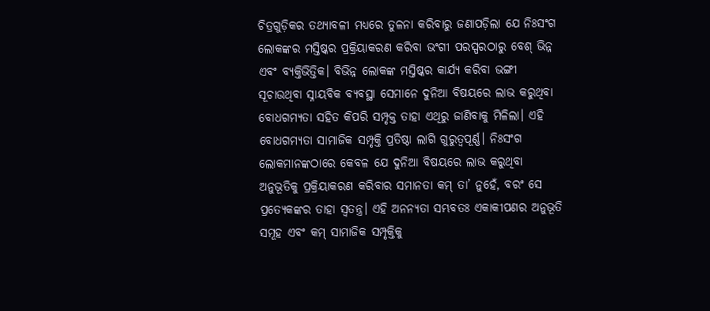ଚିତ୍ରଗୁଡ଼ିକର ତଥ୍ୟାବଳୀ ମଧ୍ୟରେ ତୁଳନା କରିବାରୁ ଜଣାପଡ଼ିଲା ଯେ ନିଃସଂଗ ଲୋକଙ୍କର ମସ୍ତିଷ୍କର ପ୍ରକ୍ରିୟାକରଣ କରିବା ଭଂଗୀ ପରସ୍ପରଠାରୁ ବେଶ୍‌‌ ଭିନ୍ନ ଏବଂ ବ୍ୟକ୍ତିଭିତ୍ତିକ। ବିଭିନ୍ନ ଲୋକଙ୍କ ମସ୍ତିଷ୍କର କାର୍ଯ୍ୟ କରିବା ଭଙ୍ଗୀ ସୂଚାଉଥିବା ସ୍ନାୟବିକ ବ୍ୟବସ୍ଥା ସେମାନେ ଦୁନିଆ ବିଷୟରେ ଲାଭ କରୁଥିବା ବୋଧଗମ୍ୟତା ସହିତ କିପରି ସମ୍ପୃକ୍ତ ତାହା ଏଥିରୁ ଜାଣିବାକୁ ମିଳିଲା। ଏହି ବୋଧଗମ୍ୟତା ସାମାଜିକ ସମ୍ପୃକ୍ତି ପ୍ରତିଷ୍ଠା ଲାଗି ଗୁରୁତ୍ୱପୂର୍ଣ୍ଣ। ନିଃସଂଗ ଲୋକମାନଙ୍କଠାରେ କେବଳ ଯେ ଦୁନିଆ ବିଷୟରେ ଲାଭ କରୁଥିବା ଅନୁଭୂତିକୁ ପ୍ରକ୍ରିୟାକରଣ କରିବାର ସମାନତା କମ୍‌‌ ତା’ ନୁହେଁ, ବରଂ ସେ ପ୍ରତ୍ୟେକଙ୍କର ତାହା ସ୍ୱତନ୍ତ୍ର। ଏହି ଅନନ୍ୟତା ସମ୍ଭବତଃ ଏକାକୀପଣର ଅନୁଭୂତି ସମୂହ ଏବଂ କମ୍‌‌ ସାମାଜିକ ସମ୍ପୃକ୍ତିକୁ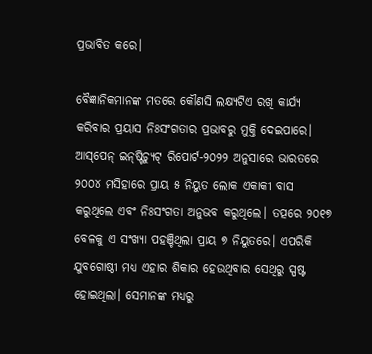ପ୍ରଭାବିତ କରେ।

ବୈଜ୍ଞାନିକମାନଙ୍କ ମତରେ କୌଣସି ଲକ୍ଷ୍ୟଟିଏ ରଖି କାର୍ଯ୍ୟ କରିବାର ପ୍ରୟାସ ନିଃସଂଗତାର ପ୍ରଭାବରୁ ମୁକ୍ତି ଦେଇପାରେ। ଆସ୍‌‌ପେନ୍‌‌ ଇନ୍‌‌ଷ୍ଟିଚ୍ୟୁଟ୍‌‌ ରିପୋର୍ଟ-୨୦୨୨ ଅନୁସାରେ ଭାରତରେ ୨୦୦୪ ମସିହାରେ ପ୍ରାୟ ୫ ନିୟୁତ ଲୋକ ଏକାକୀ ବାସ କରୁଥିଲେ ଏବଂ ନିଃସଂଗତା ଅନୁଭବ କରୁଥିଲେ। ତତ୍ପରେ ୨୦୧୭ ବେଳକୁ ଏ ସଂଖ୍ୟା ପହଞ୍ଚିଥିଲା ପ୍ରାୟ ୭ ନିୟୁତରେ। ଏପରିକି ଯୁବଗୋଷ୍ଠୀ ମଧ୍ୟ ଏହାର ଶିକାର ହେଉଥିବାର ସେଥିରୁ ସ୍ପଷ୍ଟ ହୋଇଥିଲା। ସେମାନଙ୍କ ମଧ୍ୟରୁ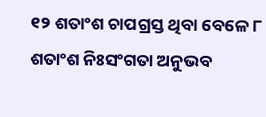୧୨ ଶତାଂଶ ଚାପଗ୍ରସ୍ତ ଥିବା ବେଳେ ୮ ଶତାଂଶ ନିଃସଂଗତା ଅନୁଭବ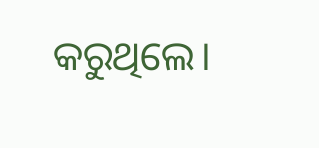କରୁଥିଲେ।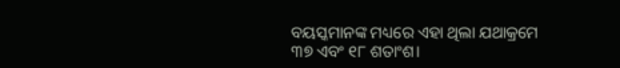ବୟସ୍କମାନଙ୍କ ମଧ୍ୟରେ ଏହା ଥିଲା ଯଥାକ୍ରମେ ୩୭ ଏବଂ ୧୮ ଶତାଂଶ।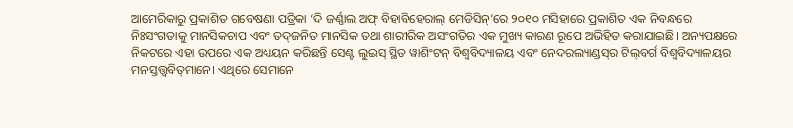ଆମେରିକାରୁ ପ୍ରକାଶିତ ଗବେଷଣା ପତ୍ରିକା ‘ଦି ଜର୍ଣ୍ଣାଲ ଅଫ୍‌‌ ବିହାବିହେରାଲ୍‌‌ ମେଡିସିନ୍‌‌’ରେ ୨୦୧୦ ମସିହାରେ ପ୍ରକାଶିତ ଏକ ନିବନ୍ଧରେ ନିଃସଂଗତାକୁ ମାନସିକଚାପ ଏବଂ ତଦ୍‌‌ଜନିତ ମାନସିକ ତଥା ଶାରୀରିକ ଅସଂଗତିର ଏକ ମୁଖ୍ୟ କାରଣ ରୂପେ ଅଭିହିତ କରାଯାଇଛି। ଅନ୍ୟପକ୍ଷରେ ନିକଟରେ ଏହା ଉପରେ ଏକ ଅଧ୍ୟୟନ କରିଛନ୍ତି ସେଣ୍ଟ ଲୁଇସ୍‌‌ ସ୍ଥିତ ୱାଶିଂଟନ୍‌‌ ବିଶ୍ୱବିଦ୍ୟାଳୟ ଏବଂ ନେଦରଲ୍ୟାଣ୍ଡସ୍‌‌ର ଟିଲ୍‌‌ବର୍ଗ ବିଶ୍ୱବିଦ୍ୟାଳୟର ମନସ୍ତତ୍ତ୍ୱବିତ୍‌‌ମାନେ। ଏଥିରେ ସେମାନେ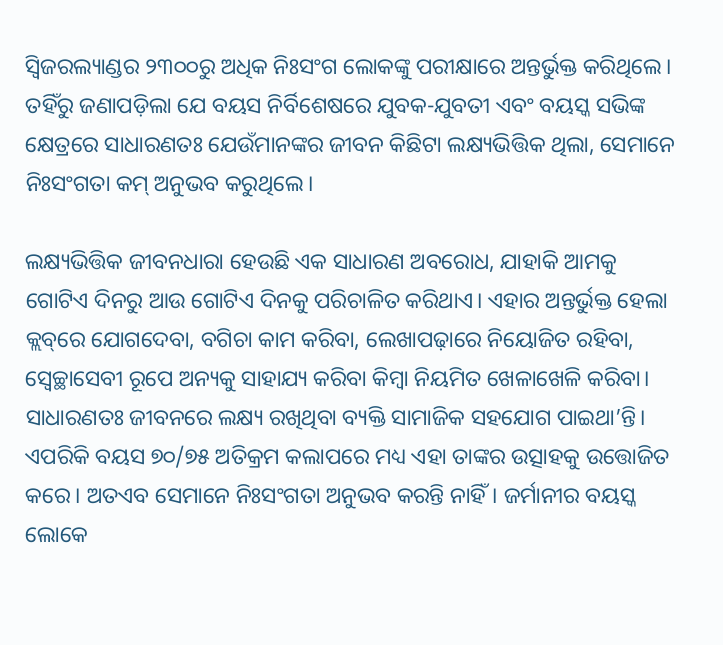ସ୍ୱିଜରଲ୍ୟାଣ୍ଡର ୨୩୦୦ରୁ ଅଧିକ ନିଃସଂଗ ଲୋକଙ୍କୁ ପରୀକ୍ଷାରେ ଅନ୍ତର୍ଭୁକ୍ତ କରିଥିଲେ। ତହିଁରୁ ଜଣାପଡ଼ିଲା ଯେ ବୟସ ନିର୍ବିଶେଷରେ ଯୁବକ-ଯୁବତୀ ଏବଂ ବୟସ୍କ ସଭିଙ୍କ କ୍ଷେତ୍ରରେ ସାଧାରଣତଃ ଯେଉଁମାନଙ୍କର ଜୀବନ କିଛିଟା ଲକ୍ଷ୍ୟଭିତ୍ତିକ ଥିଲା, ସେମାନେ ନିଃସଂଗତା କମ୍‌‌ ଅନୁଭବ କରୁଥିଲେ।

ଲକ୍ଷ୍ୟଭିତ୍ତିକ ଜୀବନଧାରା ହେଉଛି ଏକ ସାଧାରଣ ଅବରୋଧ, ଯାହାକି ଆମକୁ ଗୋଟିଏ ଦିନରୁ ଆଉ ଗୋଟିଏ ଦିନକୁ ପରିଚାଳିତ କରିଥାଏ। ଏହାର ଅନ୍ତର୍ଭୁକ୍ତ ହେଲା କ୍ଲବ୍‌‌ରେ ଯୋଗଦେବା, ବଗିଚା କାମ କରିବା, ଲେଖାପଢ଼ାରେ ନିୟୋଜିତ ରହିବା, ସ୍ୱେଚ୍ଛାସେବୀ ରୂପେ ଅନ୍ୟକୁ ସାହାଯ୍ୟ କରିବା କିମ୍ବା ନିୟମିତ ଖେଳାଖେଳି କରିବା। ସାଧାରଣତଃ ଜୀବନରେ ଲକ୍ଷ୍ୟ ରଖିଥିବା ବ୍ୟକ୍ତି ସାମାଜିକ ସହଯୋଗ ପାଇଥା’ନ୍ତି। ଏପରିକି ବୟସ ୭୦/୭୫ ଅତିକ୍ରମ କଲାପରେ ମଧ୍ୟ ଏହା ତାଙ୍କର ଉତ୍ସାହକୁ ଉତ୍ତୋଜିତ କରେ। ଅତଏବ ସେମାନେ ନିଃସଂଗତା ଅନୁଭବ କରନ୍ତି ନାହିଁ। ଜର୍ମାନୀର ବୟସ୍କ ଲୋକେ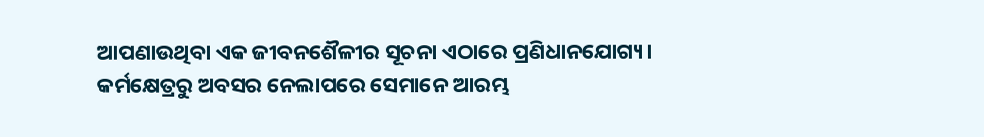ଆପଣାଉଥିବା ଏକ ଜୀବନଶୈଳୀର ସୂଚନା ଏଠାରେ ପ୍ରଣିଧାନଯୋଗ୍ୟ। କର୍ମକ୍ଷେତ୍ରରୁ ଅବସର ନେଲାପରେ ସେମାନେ ଆରମ୍ଭ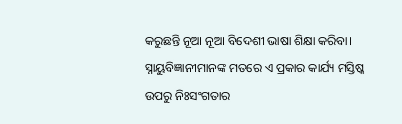କରୁଛନ୍ତି ନୂଆ ନୂଆ ବିଦେଶୀ ଭାଷା ଶିକ୍ଷା କରିବା। ସ୍ନାୟୁବିଜ୍ଞାନୀମାନଙ୍କ ମତରେ ଏ ପ୍ରକାର କାର୍ଯ୍ୟ ମସ୍ତିଷ୍କ ଉପରୁ ନିଃସଂଗତାର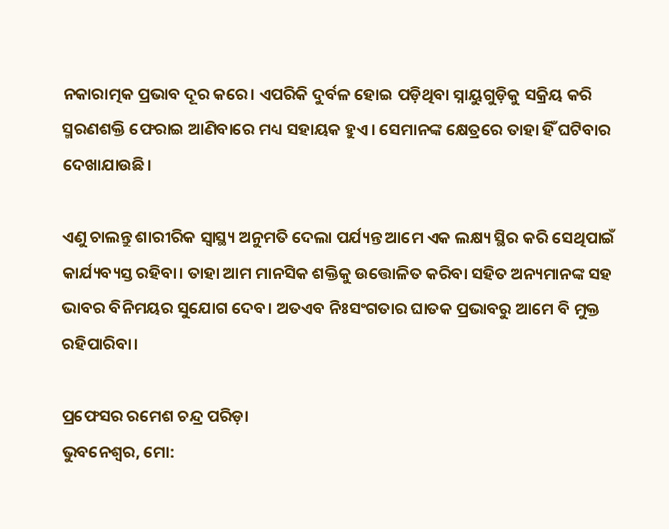ନକାରାତ୍ମକ ପ୍ରଭାବ ଦୂର କରେ। ଏପରିକି ଦୁର୍ବଳ ହୋଇ ପଡ଼ିଥିବା ସ୍ନାୟୁଗୁଡ଼ିକୁ ସକ୍ରିୟ କରି ସ୍ମରଣଶକ୍ତି ଫେରାଇ ଆଣିବାରେ ମଧ୍ୟ ସହାୟକ ହୁଏ। ସେମାନଙ୍କ କ୍ଷେତ୍ରରେ ତାହା ହିଁ ଘଟିବାର ଦେଖାଯାଉଛି।

ଏଣୁ ଚାଲନ୍ତୁ ଶାରୀରିକ ସ୍ୱାସ୍ଥ୍ୟ ଅନୁମତି ଦେଲା ପର୍ଯ୍ୟନ୍ତ ଆମେ ଏକ ଲକ୍ଷ୍ୟ ସ୍ଥିର କରି ସେଥିପାଇଁ କାର୍ଯ୍ୟବ୍ୟସ୍ତ ରହିବା। ତାହା ଆମ ମାନସିକ ଶକ୍ତିକୁ ଉତ୍ତୋଳିତ କରିବା ସହିତ ଅନ୍ୟମାନଙ୍କ ସହ ଭାବର ବିନିମୟର ସୁଯୋଗ ଦେବ। ଅତଏବ ନିଃସଂଗତାର ଘାତକ ପ୍ରଭାବରୁ ଆମେ ବି ମୁକ୍ତ ରହିପାରିବା।

ପ୍ରଫେସର ରମେଶ ଚନ୍ଦ୍ର ପରିଡ଼ା
ଭୁବନେଶ୍ୱର, ମୋ: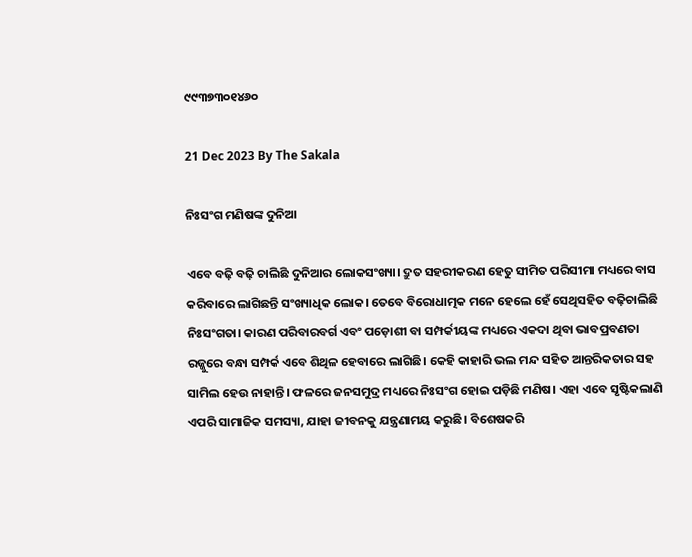୯୯୩୭୩୦୧୪୬୦

21 Dec 2023 By The Sakala

ନିଃସଂଗ ମଣିଷଙ୍କ ଦୁନିଆ

ଏବେ ବଢ଼ି ବଢ଼ି ଚାଲିଛି ଦୁନିଆର ଲୋକସଂଖ୍ୟା। ଦ୍ରୁତ ସହରୀକରଣ ହେତୁ ସୀମିତ ପରିସୀମା ମଧ୍ୟରେ ବାସ କରିବାରେ ଲାଗିଛନ୍ତି ସଂଖ୍ୟାଧିକ ଲୋକ। ତେବେ ବିରୋଧାତ୍ମକ ମନେ ହେଲେ ହେଁ ସେଥିସହିତ ବଢ଼ିଚାଲିଛି ନିଃସଂଗତା। କାରଣ ପରିବାରବର୍ଗ ଏବଂ ପଡ଼ୋଶୀ ବା ସମ୍ପର୍କୀୟଙ୍କ ମଧ୍ୟରେ ଏକଦା ଥିବା ଭାବପ୍ରବଣତା ରଜ୍ଜୁରେ ବନ୍ଧା ସମ୍ପର୍କ ଏବେ ଶିଥିଳ ହେବାରେ ଲାଗିଛି। କେହି କାହାରି ଭଲ ମନ୍ଦ ସହିତ ଆନ୍ତରିକତାର ସହ ସାମିଲ ହେଉ ନାହାନ୍ତି। ଫଳରେ ଜନସମୁଦ୍ର ମଧ୍ୟରେ ନିଃସଂଗ ହୋଇ ପଡ଼ିଛି ମଣିଷ। ଏହା ଏବେ ସୃଷ୍ଟିକଲାଣି ଏପରି ସାମାଜିକ ସମସ୍ୟା, ଯାହା ଜୀବନକୁ ଯନ୍ତ୍ରଣାମୟ କରୁଛି। ବିଶେଷକରି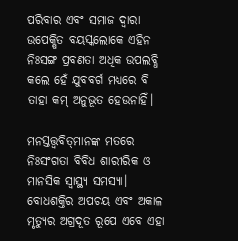ପରିବାର ଏବଂ ସମାଜ ଦ୍ୱାରା ଉପେକ୍ଷିତ ବୟସ୍କଲୋକେ ଏହିନ ନିଃସଙ୍ଗ ପ୍ରବଣତା ଅଧିକ ଉପଲବ୍ଧି କଲେ ହେଁ ଯୁବବର୍ଗ ମଧ୍ୟରେ ବି ତାହା କମ୍‌‌ ଅନୁଭୂତ ହେଉନାହିଁ।

ମନସ୍ତତ୍ତ୍ୱବିତ୍‌‌ମାନଙ୍କ ମତରେ ନିଃସଂଗତା ବିବିଧ ଶାରୀରିକ ଓ ମାନସିକ ସ୍ୱାସ୍ଥ୍ୟ ସମସ୍ୟା। ବୋଧଶକ୍ତିର ଅପଚୟ ଏବଂ ଅକାଳ ମୃତ୍ୟୁର ଅଗ୍ରଦୂତ ରୂପେ ଏବେ ଏହା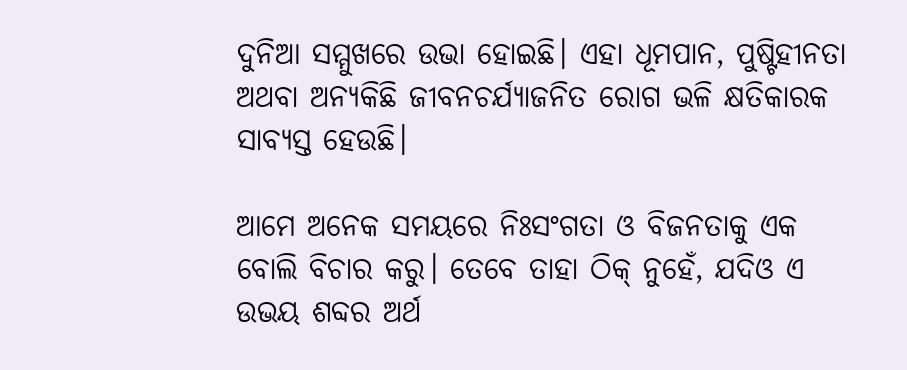ଦୁନିଆ ସମ୍ମୁଖରେ ଉଭା ହୋଇଛି। ଏହା ଧୂମପାନ, ପୁଷ୍ଟିହୀନତା ଅଥବା ଅନ୍ୟକିଛି ଜୀବନଚର୍ଯ୍ୟାଜନିତ ରୋଗ ଭଳି କ୍ଷତିକାରକ ସାବ୍ୟସ୍ତ ହେଉଛି।

ଆମେ ଅନେକ ସମୟରେ ନିଃସଂଗତା ଓ ବିଜନତାକୁ ଏକ ବୋଲି ବିଚାର କରୁ। ତେବେ ତାହା ଠିକ୍‌‌ ନୁହେଁ, ଯଦିଓ ଏ ଉଭୟ ଶବ୍ଦର ଅର୍ଥ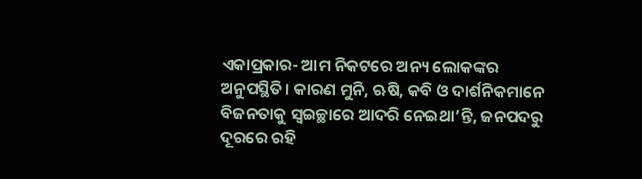ଏକାପ୍ରକାର- ଆମ ନିକଟରେ ଅନ୍ୟ ଲୋକଙ୍କର ଅନୁପସ୍ଥିତି। କାରଣ ମୁନି, ଋଷି, କବି ଓ ଦାର୍ଶନିକମାନେ ବିଜନତାକୁ ସ୍ୱଇଚ୍ଛାରେ ଆଦରି ନେଇଥା’ନ୍ତି, ଜନପଦରୁ ଦୂରରେ ରହି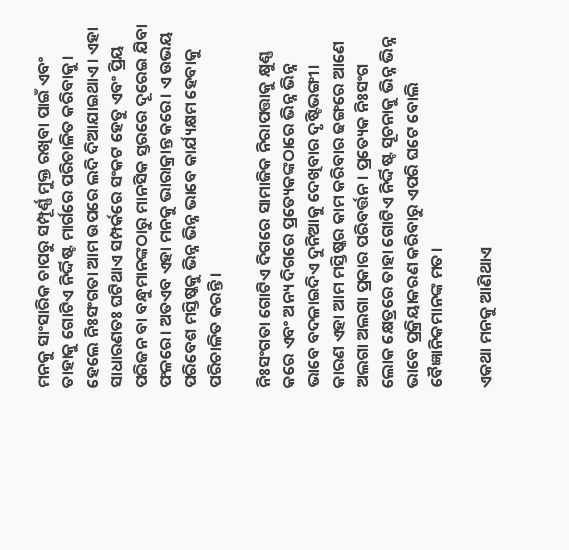ମନକୁ ସାଂସାରିକ ଚାପରୁ ସମ୍ପୂର୍ଣ୍ଣ ମୁକ୍ତ ରଖିବା ପାଇଁ ଏବଂ ତାହାକୁ ଗୋଟିଏ ନିର୍ଦ୍ଦିଷ୍ଟ ମାର୍ଗରେ ପରିଚାଳିତ କରିବାକୁ। ହେଲେ ନିଃସଂଗତା ଆମ ଉପରେ ଲଦି ଦିଆଯାଇଥାଏ। ଏହା ସାଧାରଣତଃ ଘଟିଥାଏ ସମ୍ପର୍କରେ ସଂକଟ ହେତୁ ଏବଂ ପ୍ରିୟ ପରିଜନ ବା ବନ୍ଧୁମାନଙ୍କଠାରୁ ମାନସିକ ସ୍ତରରେ ଦୂରେଇ ଯିବା ଫଳରେ। ଅତଏବ ଏହା ମନକୁ ଭାରାକ୍ରାନ୍ତ କରେ। ଏ ଉଭୟ ପରିବେଶ ମସ୍ତିଷ୍କକୁ ଭିନ୍ନ ଭିନ୍ନ ଭାବେ କାର୍ଯ୍ୟକ୍ଷମ ହେବାକୁ ପରିଚାଳିତ କରନ୍ତି।

ନିଃସଂଗତା ଗୋଟିଏ ଦିଗରେ ସାମାଜିକ ନିରାପତ୍ତାକୁ କ୍ଷୁଣ୍ଣ କରେ ଏବଂ ଅନ୍ୟ ଦିଗରେ ପ୍ରତ୍ୟେକଙ୍କଠାରେ ଭିନ୍ନ ଭିନ୍ନ ଭାବେ ବଦଳାଇଦିଏ ଦୁନିଆକୁ ଦେଖିବାର ଦୃଷ୍ଟିଭଙ୍ଗୀ। କାରଣ ଏହା ଆମ ମସ୍ତିଷ୍କର କାମ କରିବାର ଢଙ୍ଗରେ ଆଣେ ଅଲଗା ଅଲଗା ପ୍ରକାର ପରିବର୍ତ୍ତନ। ପ୍ରତ୍ୟେକ ନିଃସଂଗ ଲୋକ କ୍ଷେତ୍ରରେ ତାହା ଗୋଟିଏ ନିର୍ଦ୍ଦିଷ୍ଟ ସୂଚନାକୁ ଭିନ୍ନ ଭିନ୍ନ ଭାବେ ପ୍ରକ୍ରିୟାକରଣ କରିବାରୁ ଏପରି ଘଟେ ବୋଲି ବୈଜ୍ଞାନିକମାନଙ୍କ ମତ।

ଏକଥା ମନକୁ ଆଣିଥାଏ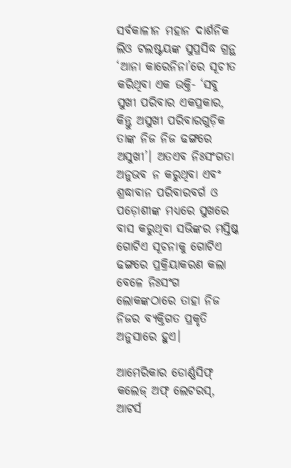ସର୍ବକାଳୀନ ମହାନ ଦାର୍ଶନିକ ଲିଓ ଟଲଷ୍ଟୟଙ୍କ ସୁପ୍ରସିଦ୍ଧ ଗ୍ରନ୍ଥ ‘ଆନା କାରେନିନା’ରେ ସୂଚୀତ କରିଥିବା ଏକ ଉକ୍ତି- ‘ସବୁ ସୁଖୀ ପରିବାର ଏକପ୍ରକାର, କିନ୍ତୁ ଅସୁଖୀ ପରିବାରଗୁଡ଼ିକ ତାଙ୍କ ନିଜ ନିଜ ଢଙ୍ଗରେ ଅସୁଖୀ’। ଅତଏବ ନିଃସଂଗତା ଅନୁଭବ ନ କରୁଥିବା ଏବଂ ଶ୍ରଦ୍ଧାବାନ ପରିବାରବର୍ଗ ଓ ପଡ଼ୋଶୀଙ୍କ ମଧ୍ୟରେ ସୁଖରେ ବାସ କରୁଥିବା ସଭିଙ୍କର ମସ୍ତିଷ୍କ ଗୋଟିଏ ସୂଚନାକୁ ଗୋଟିଏ ଢଙ୍ଗରେ ପ୍ରକ୍ରିୟାକରଣ କଲା ବେଳେ ନିଃସଂଗ ଲୋକଙ୍କଠାରେ ତାହା ନିଜ ନିଜର ବ୍ୟକ୍ତିଗତ ପ୍ରକୃତି ଅନୁସାରେ ହୁଏ।

ଆମେରିକାର ଡୋର୍ଣ୍ଣସିଫ୍‌‌ କଲେଜ୍‌‌ ଅଫ୍‌‌ ଲେଟରସ୍‌‌, ଆଟର୍ସ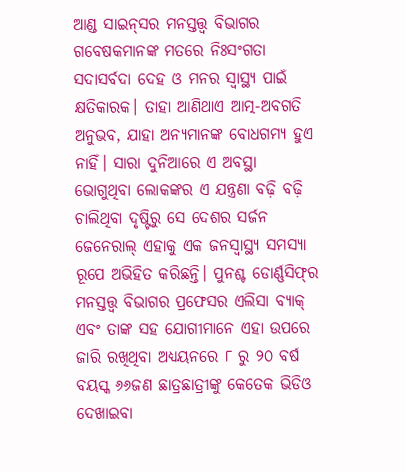ଆଣ୍ଡ ସାଇନ୍‌‌ସର ମନସ୍ତତ୍ତ୍ୱ ବିଭାଗର ଗବେଷକମାନଙ୍କ ମତରେ ନିଃସଂଗତା ସଦାସର୍ବଦା ଦେହ ଓ ମନର ସ୍ୱାସ୍ଥ୍ୟ ପାଇଁ କ୍ଷତିକାରକ। ତାହା ଆଣିଥାଏ ଆତ୍ମ-ଅବଗତି ଅନୁଭବ, ଯାହା ଅନ୍ୟମାନଙ୍କ ବୋଧଗମ୍ୟ ହୁଏ ନାହିଁ। ସାରା ଦୁନିଆରେ ଏ ଅବସ୍ଥା ଭୋଗୁଥିବା ଲୋକଙ୍କର ଏ ଯନ୍ତ୍ରଣା ବଢ଼ି ବଢ଼ି ଚାଲିଥିବା ଦୃଷ୍ଟିରୁ ସେ ଦେଶର ସର୍ଜନ ଜେନେରାଲ୍‌‌ ଏହାକୁ ଏକ ଜନସ୍ୱାସ୍ଥ୍ୟ ସମସ୍ୟା ରୂପେ ଅଭିହିତ କରିଛନ୍ତି। ପୁନଶ୍ଚ ଡୋର୍ଣ୍ଣସିଫ୍‌‌ର ମନସ୍ତତ୍ତ୍ୱ ବିଭାଗର ପ୍ରଫେସର ଏଲିସା ବ୍ୟାକ୍‌‌ ଏବଂ ତାଙ୍କ ସହ ଯୋଗୀମାନେ ଏହା ଉପରେ ଜାରି ରଖିଥିବା ଅଧ୍ୟୟନରେ ୮ ରୁ ୨୦ ବର୍ଷ ବୟସ୍କ ୬୬ଜଣ ଛାତ୍ରଛାତ୍ରୀଙ୍କୁ କେତେକ ଭିଡିଓ ଦେଖାଇବା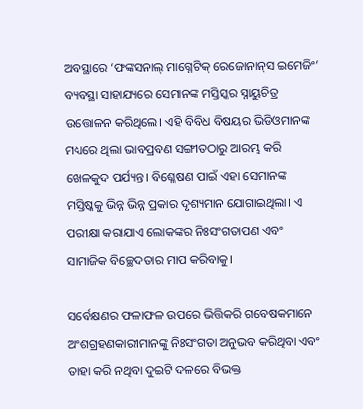ଅବସ୍ଥାରେ ‘ଫଙ୍କସନାଲ୍‌‌ ମାଗ୍ନେଟିକ୍‌‌ ରେଜୋନାନ୍‌‌ସ ଇମେଜିଂ’ ବ୍ୟବସ୍ଥା ସାହାଯ୍ୟରେ ସେମାନଙ୍କ ମସ୍ତିସ୍କର ସ୍ନାୟୁଚିତ୍ର ଉତ୍ତୋଳନ କରିଥିଲେ। ଏହି ବିବିଧ ବିଷୟର ଭିଡିଓମାନଙ୍କ ମଧ୍ୟରେ ଥିଲା ଭାବପ୍ରବଣ ସଙ୍ଗୀତଠାରୁ ଆରମ୍ଭ କରି ଖେଳକୁଦ ପର୍ଯ୍ୟନ୍ତ। ବିଶ୍ଳେଷଣ ପାଇଁ ଏହା ସେମାନଙ୍କ ମସ୍ତିଷ୍କକୁ ଭିନ୍ନ ଭିନ୍ନ ପ୍ରକାର ଦୃଶ୍ୟମାନ ଯୋଗାଇଥିଲା। ଏ ପରୀକ୍ଷା କରାଯାଏ ଲୋକଙ୍କର ନିଃସଂଗତାପଣ ଏବଂ ସାମାଜିକ ବିଚ୍ଛେଦତାର ମାପ କରିବାକୁ।

ସର୍ବେକ୍ଷଣର ଫଳାଫଳ ଉପରେ ଭିତ୍ତିକରି ଗବେଷକମାନେ ଅଂଶଗ୍ରହଣକାରୀମାନଙ୍କୁ ନିଃସଂଗତା ଅନୁଭବ କରିଥିବା ଏବଂ ତାହା କରି ନଥିବା ଦୁଇଟି ଦଳରେ ବିଭକ୍ତ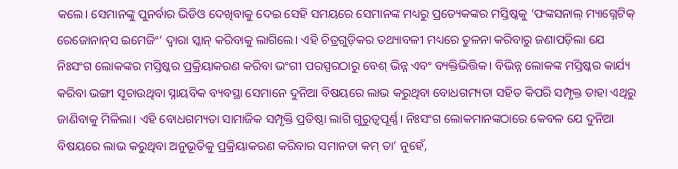କଲେ। ସେମାନଙ୍କୁ ପୁନର୍ବାର ଭିଡିଓ ଦେଖିବାକୁ ଦେଇ ସେହି ସମୟରେ ସେମାନଙ୍କ ମଧ୍ୟରୁ ପ୍ରତ୍ୟେକଙ୍କର ମସ୍ତିଷ୍କକୁ ‘ଫଙ୍କସନାଲ୍‌‌ ମ୍ୟାଗ୍ନେଟିକ୍‌‌ ରେଜୋନାନ୍‌‌ସ ଇମେଜିଂ’ ଦ୍ୱାରା ସ୍କାନ୍‌‌ କରିବାକୁ ଲାଗିଲେ। ଏହି ଚିତ୍ରଗୁଡ଼ିକର ତଥ୍ୟାବଳୀ ମଧ୍ୟରେ ତୁଳନା କରିବାରୁ ଜଣାପଡ଼ିଲା ଯେ ନିଃସଂଗ ଲୋକଙ୍କର ମସ୍ତିଷ୍କର ପ୍ରକ୍ରିୟାକରଣ କରିବା ଭଂଗୀ ପରସ୍ପରଠାରୁ ବେଶ୍‌‌ ଭିନ୍ନ ଏବଂ ବ୍ୟକ୍ତିଭିତ୍ତିକ। ବିଭିନ୍ନ ଲୋକଙ୍କ ମସ୍ତିଷ୍କର କାର୍ଯ୍ୟ କରିବା ଭଙ୍ଗୀ ସୂଚାଉଥିବା ସ୍ନାୟବିକ ବ୍ୟବସ୍ଥା ସେମାନେ ଦୁନିଆ ବିଷୟରେ ଲାଭ କରୁଥିବା ବୋଧଗମ୍ୟତା ସହିତ କିପରି ସମ୍ପୃକ୍ତ ତାହା ଏଥିରୁ ଜାଣିବାକୁ ମିଳିଲା। ଏହି ବୋଧଗମ୍ୟତା ସାମାଜିକ ସମ୍ପୃକ୍ତି ପ୍ରତିଷ୍ଠା ଲାଗି ଗୁରୁତ୍ୱପୂର୍ଣ୍ଣ। ନିଃସଂଗ ଲୋକମାନଙ୍କଠାରେ କେବଳ ଯେ ଦୁନିଆ ବିଷୟରେ ଲାଭ କରୁଥିବା ଅନୁଭୂତିକୁ ପ୍ରକ୍ରିୟାକରଣ କରିବାର ସମାନତା କମ୍‌‌ ତା’ ନୁହେଁ,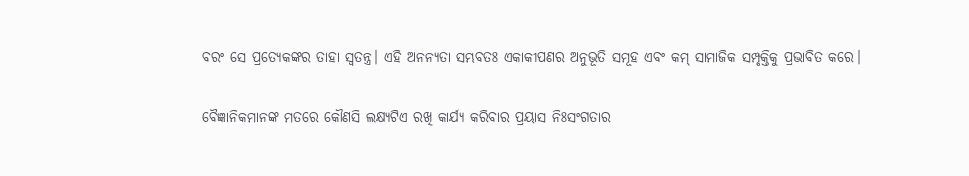ବରଂ ସେ ପ୍ରତ୍ୟେକଙ୍କର ତାହା ସ୍ୱତନ୍ତ୍ର। ଏହି ଅନନ୍ୟତା ସମ୍ଭବତଃ ଏକାକୀପଣର ଅନୁଭୂତି ସମୂହ ଏବଂ କମ୍‌‌ ସାମାଜିକ ସମ୍ପୃକ୍ତିକୁ ପ୍ରଭାବିତ କରେ।

ବୈଜ୍ଞାନିକମାନଙ୍କ ମତରେ କୌଣସି ଲକ୍ଷ୍ୟଟିଏ ରଖି କାର୍ଯ୍ୟ କରିବାର ପ୍ରୟାସ ନିଃସଂଗତାର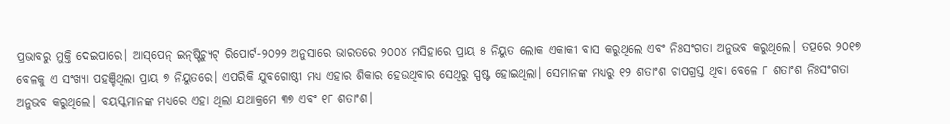ପ୍ରଭାବରୁ ମୁକ୍ତି ଦେଇପାରେ। ଆସ୍‌‌ପେନ୍‌‌ ଇନ୍‌‌ଷ୍ଟିଚ୍ୟୁଟ୍‌‌ ରିପୋର୍ଟ-୨୦୨୨ ଅନୁସାରେ ଭାରତରେ ୨୦୦୪ ମସିହାରେ ପ୍ରାୟ ୫ ନିୟୁତ ଲୋକ ଏକାକୀ ବାସ କରୁଥିଲେ ଏବଂ ନିଃସଂଗତା ଅନୁଭବ କରୁଥିଲେ। ତତ୍ପରେ ୨୦୧୭ ବେଳକୁ ଏ ସଂଖ୍ୟା ପହଞ୍ଚିଥିଲା ପ୍ରାୟ ୭ ନିୟୁତରେ। ଏପରିକି ଯୁବଗୋଷ୍ଠୀ ମଧ୍ୟ ଏହାର ଶିକାର ହେଉଥିବାର ସେଥିରୁ ସ୍ପଷ୍ଟ ହୋଇଥିଲା। ସେମାନଙ୍କ ମଧ୍ୟରୁ ୧୨ ଶତାଂଶ ଚାପଗ୍ରସ୍ତ ଥିବା ବେଳେ ୮ ଶତାଂଶ ନିଃସଂଗତା ଅନୁଭବ କରୁଥିଲେ। ବୟସ୍କମାନଙ୍କ ମଧ୍ୟରେ ଏହା ଥିଲା ଯଥାକ୍ରମେ ୩୭ ଏବଂ ୧୮ ଶତାଂଶ।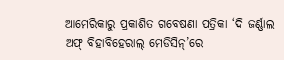ଆମେରିକାରୁ ପ୍ରକାଶିତ ଗବେଷଣା ପତ୍ରିକା ‘ଦି ଜର୍ଣ୍ଣାଲ ଅଫ୍‌‌ ବିହାବିହେରାଲ୍‌‌ ମେଡିସିନ୍‌‌’ରେ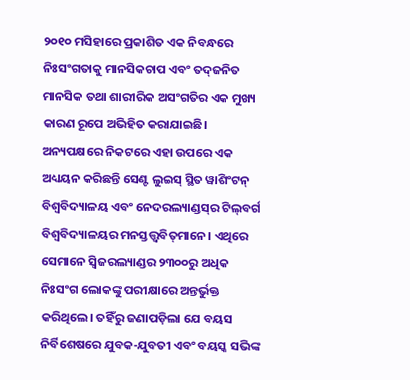୨୦୧୦ ମସିହାରେ ପ୍ରକାଶିତ ଏକ ନିବନ୍ଧରେ ନିଃସଂଗତାକୁ ମାନସିକଚାପ ଏବଂ ତଦ୍‌‌ଜନିତ ମାନସିକ ତଥା ଶାରୀରିକ ଅସଂଗତିର ଏକ ମୁଖ୍ୟ କାରଣ ରୂପେ ଅଭିହିତ କରାଯାଇଛି। ଅନ୍ୟପକ୍ଷରେ ନିକଟରେ ଏହା ଉପରେ ଏକ ଅଧ୍ୟୟନ କରିଛନ୍ତି ସେଣ୍ଟ ଲୁଇସ୍‌‌ ସ୍ଥିତ ୱାଶିଂଟନ୍‌‌ ବିଶ୍ୱବିଦ୍ୟାଳୟ ଏବଂ ନେଦରଲ୍ୟାଣ୍ଡସ୍‌‌ର ଟିଲ୍‌‌ବର୍ଗ ବିଶ୍ୱବିଦ୍ୟାଳୟର ମନସ୍ତତ୍ତ୍ୱବିତ୍‌‌ମାନେ। ଏଥିରେ ସେମାନେ ସ୍ୱିଜରଲ୍ୟାଣ୍ଡର ୨୩୦୦ରୁ ଅଧିକ ନିଃସଂଗ ଲୋକଙ୍କୁ ପରୀକ୍ଷାରେ ଅନ୍ତର୍ଭୁକ୍ତ କରିଥିଲେ। ତହିଁରୁ ଜଣାପଡ଼ିଲା ଯେ ବୟସ ନିର୍ବିଶେଷରେ ଯୁବକ-ଯୁବତୀ ଏବଂ ବୟସ୍କ ସଭିଙ୍କ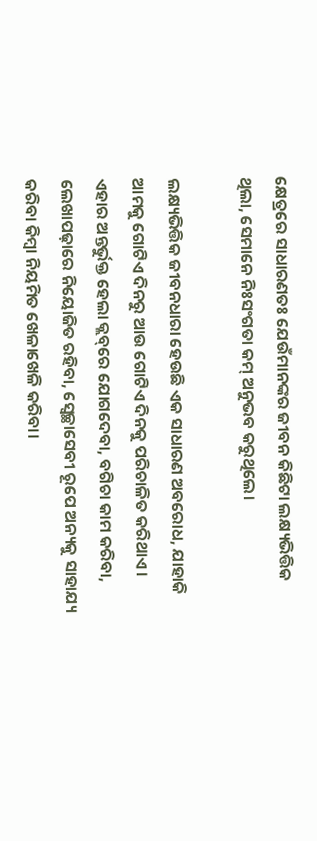କ୍ଷେତ୍ରରେ ସାଧାରଣତଃ ଯେଉଁମାନଙ୍କର ଜୀବନ କିଛିଟା ଲକ୍ଷ୍ୟଭିତ୍ତିକ ଥିଲା, ସେମାନେ ନିଃସଂଗତା କମ୍‌‌ ଅନୁଭବ କରୁଥିଲେ।

ଲକ୍ଷ୍ୟଭିତ୍ତିକ ଜୀବନଧାରା ହେଉଛି ଏକ ସାଧାରଣ ଅବରୋଧ, ଯାହାକି ଆମକୁ ଗୋଟିଏ ଦିନରୁ ଆଉ ଗୋଟିଏ ଦିନକୁ ପରିଚାଳିତ କରିଥାଏ। ଏହାର ଅନ୍ତର୍ଭୁକ୍ତ ହେଲା କ୍ଲବ୍‌‌ରେ ଯୋଗଦେବା, ବଗିଚା କାମ କରିବା, ଲେଖାପଢ଼ାରେ ନିୟୋଜିତ ରହିବା, ସ୍ୱେଚ୍ଛାସେବୀ ରୂପେ ଅନ୍ୟକୁ ସାହାଯ୍ୟ କରିବା କିମ୍ବା ନିୟମିତ ଖେଳାଖେଳି କରିବା।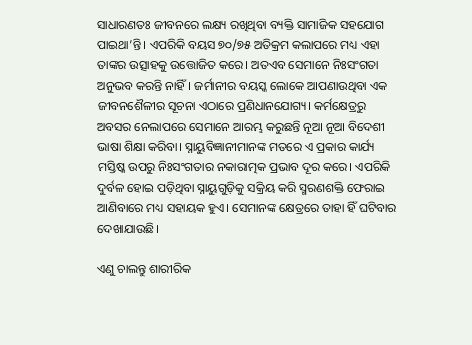ସାଧାରଣତଃ ଜୀବନରେ ଲକ୍ଷ୍ୟ ରଖିଥିବା ବ୍ୟକ୍ତି ସାମାଜିକ ସହଯୋଗ ପାଇଥା’ନ୍ତି। ଏପରିକି ବୟସ ୭୦/୭୫ ଅତିକ୍ରମ କଲାପରେ ମଧ୍ୟ ଏହା ତାଙ୍କର ଉତ୍ସାହକୁ ଉତ୍ତୋଜିତ କରେ। ଅତଏବ ସେମାନେ ନିଃସଂଗତା ଅନୁଭବ କରନ୍ତି ନାହିଁ। ଜର୍ମାନୀର ବୟସ୍କ ଲୋକେ ଆପଣାଉଥିବା ଏକ ଜୀବନଶୈଳୀର ସୂଚନା ଏଠାରେ ପ୍ରଣିଧାନଯୋଗ୍ୟ। କର୍ମକ୍ଷେତ୍ରରୁ ଅବସର ନେଲାପରେ ସେମାନେ ଆରମ୍ଭ କରୁଛନ୍ତି ନୂଆ ନୂଆ ବିଦେଶୀ ଭାଷା ଶିକ୍ଷା କରିବା। ସ୍ନାୟୁବିଜ୍ଞାନୀମାନଙ୍କ ମତରେ ଏ ପ୍ରକାର କାର୍ଯ୍ୟ ମସ୍ତିଷ୍କ ଉପରୁ ନିଃସଂଗତାର ନକାରାତ୍ମକ ପ୍ରଭାବ ଦୂର କରେ। ଏପରିକି ଦୁର୍ବଳ ହୋଇ ପଡ଼ିଥିବା ସ୍ନାୟୁଗୁଡ଼ିକୁ ସକ୍ରିୟ କରି ସ୍ମରଣଶକ୍ତି ଫେରାଇ ଆଣିବାରେ ମଧ୍ୟ ସହାୟକ ହୁଏ। ସେମାନଙ୍କ କ୍ଷେତ୍ରରେ ତାହା ହିଁ ଘଟିବାର ଦେଖାଯାଉଛି।

ଏଣୁ ଚାଲନ୍ତୁ ଶାରୀରିକ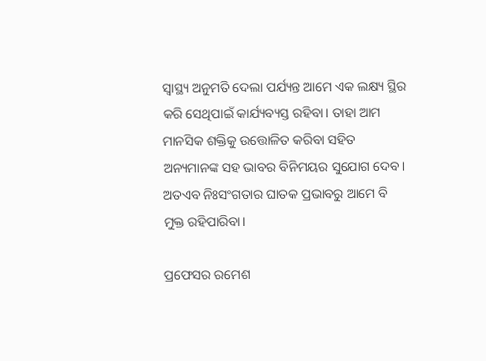ସ୍ୱାସ୍ଥ୍ୟ ଅନୁମତି ଦେଲା ପର୍ଯ୍ୟନ୍ତ ଆମେ ଏକ ଲକ୍ଷ୍ୟ ସ୍ଥିର କରି ସେଥିପାଇଁ କାର୍ଯ୍ୟବ୍ୟସ୍ତ ରହିବା। ତାହା ଆମ ମାନସିକ ଶକ୍ତିକୁ ଉତ୍ତୋଳିତ କରିବା ସହିତ ଅନ୍ୟମାନଙ୍କ ସହ ଭାବର ବିନିମୟର ସୁଯୋଗ ଦେବ। ଅତଏବ ନିଃସଂଗତାର ଘାତକ ପ୍ରଭାବରୁ ଆମେ ବି ମୁକ୍ତ ରହିପାରିବା।

ପ୍ରଫେସର ରମେଶ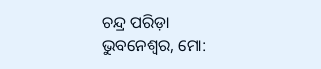ଚନ୍ଦ୍ର ପରିଡ଼ା
ଭୁବନେଶ୍ୱର, ମୋ: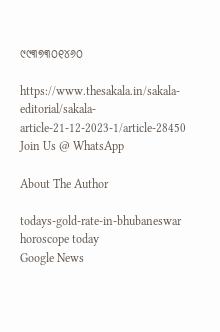୯୯୩୭୩୦୧୪୬୦

https://www.thesakala.in/sakala-editorial/sakala-article-21-12-2023-1/article-28450
Join Us @ WhatsApp

About The Author

todays-gold-rate-in-bhubaneswar
horoscope today
Google News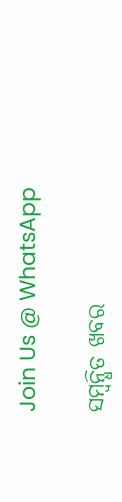Join Us @ WhatsApp

ସମ୍ବନ୍ଧିତ ଖବର